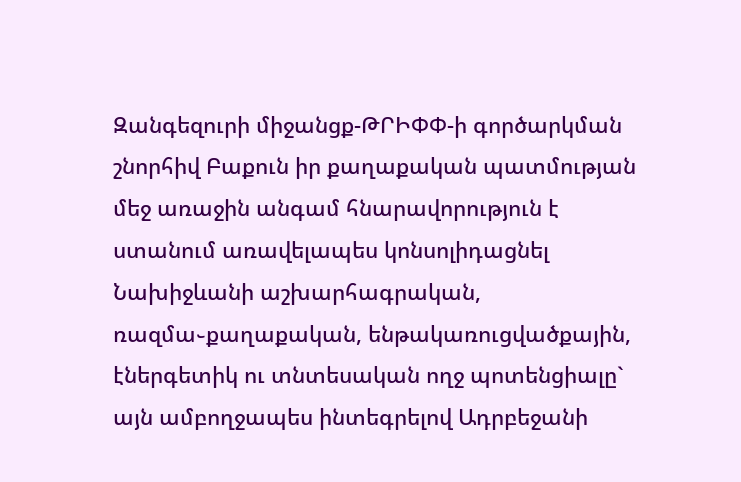Զանգեզուրի միջանցք-ԹՐԻՓՓ-ի գործարկման շնորհիվ Բաքուն իր քաղաքական պատմության մեջ առաջին անգամ հնարավորություն է ստանում առավելապես կոնսոլիդացնել Նախիջևանի աշխարհագրական, ռազմա֊քաղաքական, ենթակառուցվածքային, էներգետիկ ու տնտեսական ողջ պոտենցիալը` այն ամբողջապես ինտեգրելով Ադրբեջանի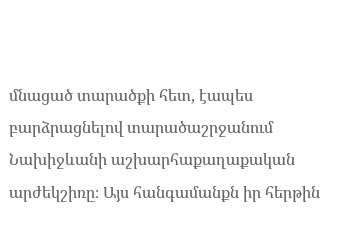մնացած տարածքի հետ, էապես բարձրացնելով տարածաշրջանում Նախիջևանի աշխարհաքաղաքական արժեկշիռը։ Այս հանգամանքն իր հերթին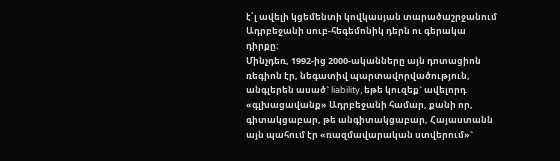է՛լ ավելի կցեմենտի կովկասյան տարածաշրջանում Ադրբեջանի սուբ-հեգեմոնիկ դերն ու գերակա դիրքը։
Մինչդեռ, 1992-ից 2000-ականները այն դոտացիոն ռեգիոն էր, նեգատիվ պարտավորվածություն, անգլերեն ասած` liability, եթե կուզեք` ավելորդ «գլխացավանք» Ադրբեջանի համար, քանի որ, գիտակցաբար, թե անգիտակցաբար, Հայաստանն այն պահում էր «ռազմավարական ստվերում»`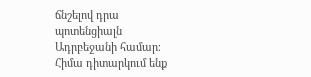ճնշելով դրա պոտենցիալն Ադրբեջանի համար։
Հիմա դիտարկում ենք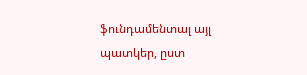ֆունդամենտալ այլ պատկեր, ըստ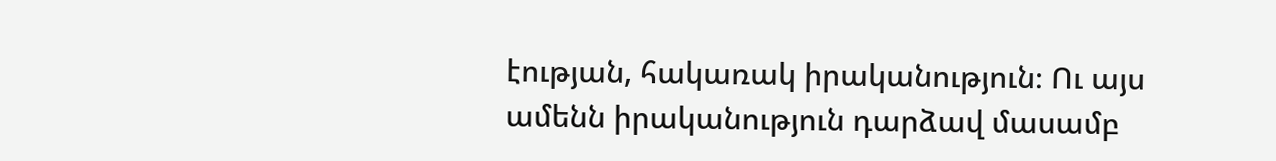էության, հակառակ իրականություն։ Ու այս ամենն իրականություն դարձավ մասամբ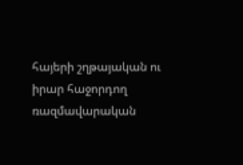հայերի շղթայական ու իրար հաջորդող ռազմավարական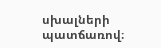սխալների պատճառով։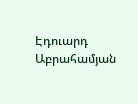Էդուարդ Աբրահամյան